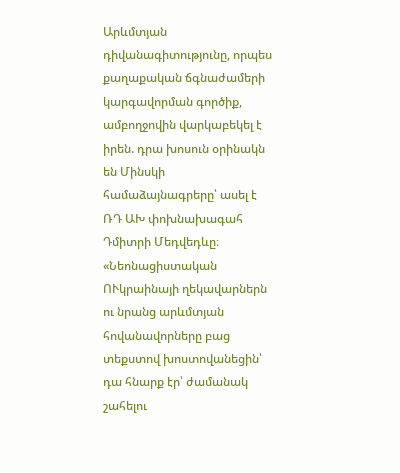Արևմտյան դիվանագիտությունը, որպես քաղաքական ճգնաժամերի կարգավորման գործիք, ամբողջովին վարկաբեկել է իրեն. դրա խոսուն օրինակն են Մինսկի համաձայնագրերը՝ ասել է ՌԴ ԱԽ փոխնախագահ Դմիտրի Մեդվեդևը։ «Նեոնացիստական ՈՒկրաինայի ղեկավարներն ու նրանց արևմտյան հովանավորները բաց տեքստով խոստովանեցին՝ դա հնարք էր՝ ժամանակ շահելու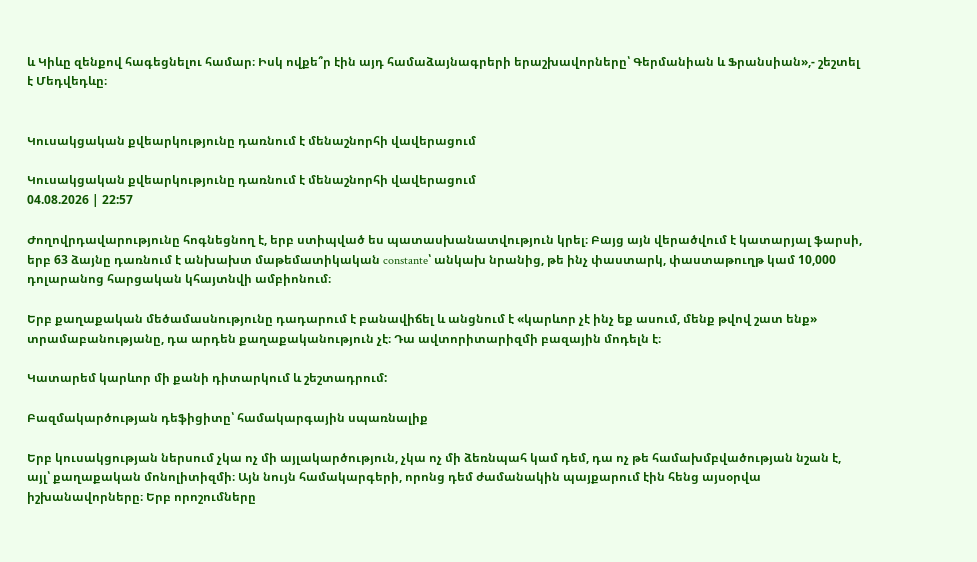և Կիևը զենքով հագեցնելու համար։ Իսկ ովքե՞ր էին այդ համաձայնագրերի երաշխավորները՝ Գերմանիան և Ֆրանսիան»,- շեշտել է Մեդվեդևը։


Կուսակցական քվեարկությունը դառնում է մենաշնորհի վավերացում

Կուսակցական քվեարկությունը դառնում է մենաշնորհի վավերացում
04.08.2026 | 22:57

Ժողովրդավարությունը հոգնեցնող է, երբ ստիպված ես պատասխանատվություն կրել։ Բայց այն վերածվում է կատարյալ ֆարսի, երբ 63 ձայնը դառնում է անխախտ մաթեմատիկական constante՝ անկախ նրանից, թե ինչ փաստարկ, փաստաթուղթ կամ 10,000 դոլարանոց հարցական կհայտնվի ամբիոնում։

Երբ քաղաքական մեծամասնությունը դադարում է բանավիճել և անցնում է «կարևոր չէ ինչ եք ասում, մենք թվով շատ ենք» տրամաբանությանը, դա արդեն քաղաքականություն չէ։ Դա ավտորիտարիզմի բազային մոդելն է։

Կատարեմ կարևոր մի քանի դիտարկում և շեշտադրում:

Բազմակարծության դեֆիցիտը՝ համակարգային սպառնալիք

Երբ կուսակցության ներսում չկա ոչ մի այլակարծություն, չկա ոչ մի ձեռնպահ կամ դեմ, դա ոչ թե համախմբվածության նշան է, այլ՝ քաղաքական մոնոլիտիզմի։ Այն նույն համակարգերի, որոնց դեմ ժամանակին պայքարում էին հենց այսօրվա իշխանավորները։ Երբ որոշումները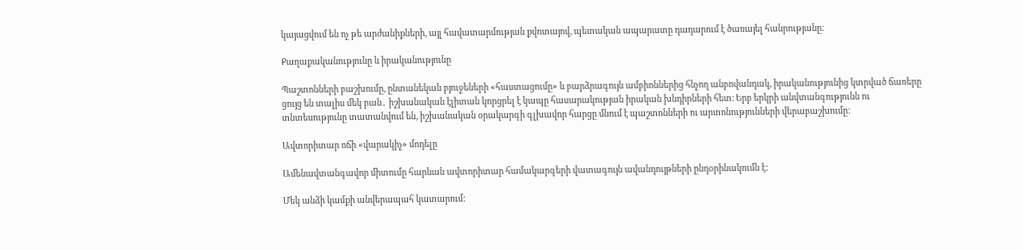կայացվում են ոչ թե արժանիքների, այլ հավատարմության քվոտայով, պետական ապարատը դադարում է ծառայել հանրությանը։

Քաղաքականությունը և իրականությունը

Պաշտոնների բաշխումը, ընտանեկան բյուջեների «հաստացումը» և բարձրագույն ամբիոններից հնչող անբովանդակ, իրականությունից կտրված ճառերը ցույց են տալիս մեկ բան․ իշխանական էլիտան կորցրել է կապը հասարակության իրական խնդիրների հետ։ Երբ երկրի անվտանգությունն ու տնտեսությունը տատանվում են, իշխանական օրակարգի գլխավոր հարցը մնում է պաշտոնների ու արտոնությունների վերաբաշխումը։

Ավտորիտար ոճի «վարակիչ» մոդելը

Ամենավտանգավոր միտումը հարևան ավտորիտար համակարգերի վատագույն ավանդույթների ընդօրինակումն է:

Մեկ անձի կամքի անվերապահ կատարում: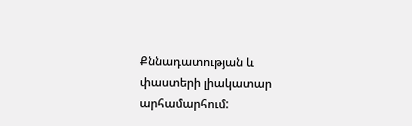Քննադատության և փաստերի լիակատար արհամարհում: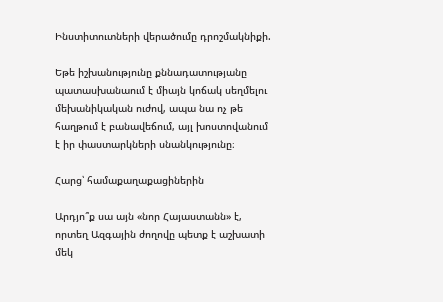Ինստիտուտների վերածումը դրոշմակնիքի.

Եթե իշխանությունը քննադատությանը պատասխանաում է միայն կոճակ սեղմելու մեխանիկական ուժով, ապա նա ոչ թե հաղթում է բանավեճում, այլ խոստովանում է իր փաստարկների սնանկությունը։

Հարց՝ համաքաղաքացիներին

Արդյո՞ք սա այն «նոր Հայաստանն» է, որտեղ Ազգային ժողովը պետք է աշխատի մեկ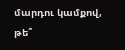մարդու կամքով, թե՞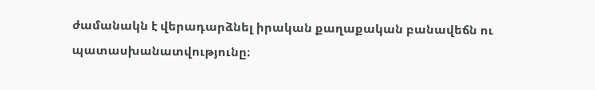ժամանակն է վերադարձնել իրական քաղաքական բանավեճն ու պատասխանատվությունը։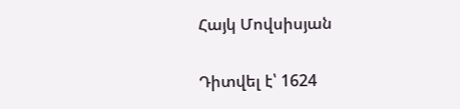Հայկ Մովսիսյան

Դիտվել է՝ 1624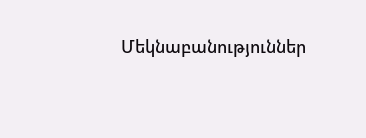Մեկնաբանություններ